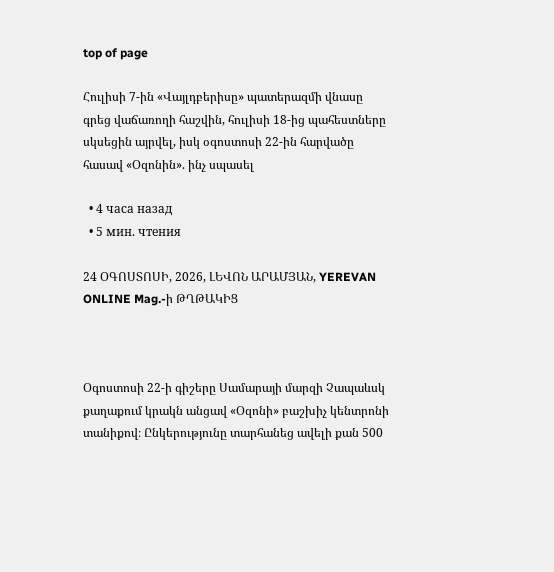top of page

Հուլիսի 7-ին «Վայլդբերիսը» պատերազմի վնասը գրեց վաճառողի հաշվին, հուլիսի 18-ից պահեստները սկսեցին այրվել, իսկ օգոստոսի 22-ին հարվածը հասավ «Օզոնին». ինչ սպասել

  • 4 часа назад
  • 5 мин. чтения

24 ՕԳՈՍՏՈՍԻ, 2026, ԼԵՎՈՆ ԱՐԱՄՅԱՆ, YEREVAN ONLINE Mag.-ի ԹՂԹԱԿԻՑ



Օգոստոսի 22-ի գիշերը Սամարայի մարզի Չապաևսկ քաղաքում կրակն անցավ «Օզոնի» բաշխիչ կենտրոնի տանիքով։ Ընկերությունը տարհանեց ավելի քան 500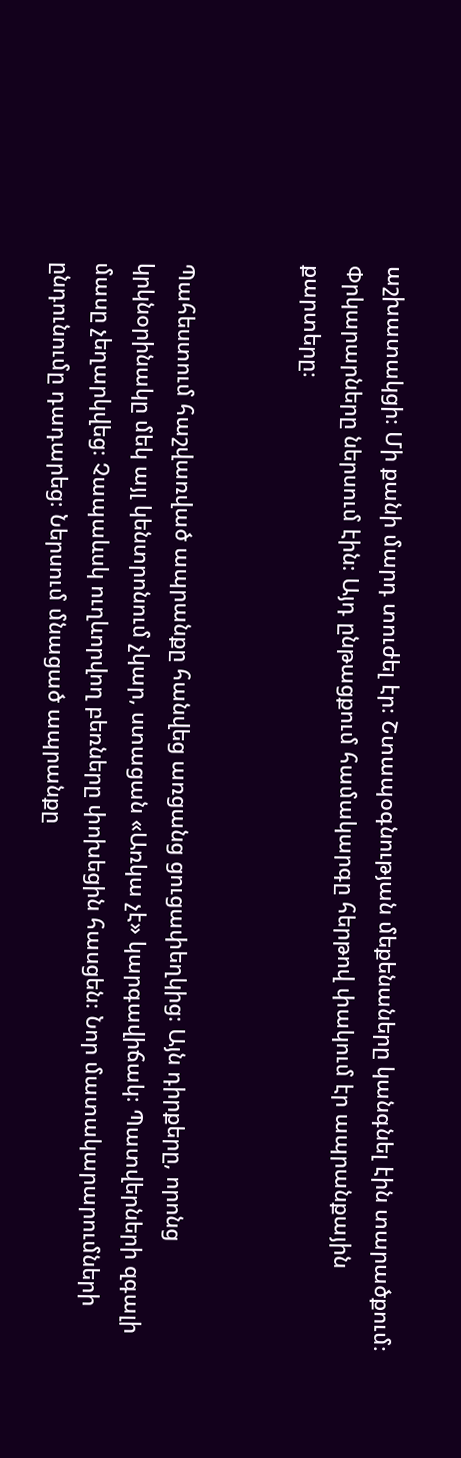աշխատակցի։ Մի քանի մարդ տուժել էր։ Շտապօգնության մեքենաները կանգնել էին տարածքում։ Փրկարարները ներսում էին։ Այդ ընթացքում համակարգը հերթով փակում էր ապրանքային քարտերը։


Պահեստում հաշվառված ապրանքը հանվեց առցանց ցուցափեղկից։ Այն դիրքերը, որոնց կրկնօրինակը մեկ այլ կենտրոնում չկար, ստացան «Առկա չէ» կարգավիճակ։ Պատվերների զգալի մասը չեղարկվեց։ Չապաևսկ ուղևորվող բեռները փոխեցին հասցեն։ Նոր մատակարարումների ընդունումը դադարեց։ Ներսում մնացած ապրանքը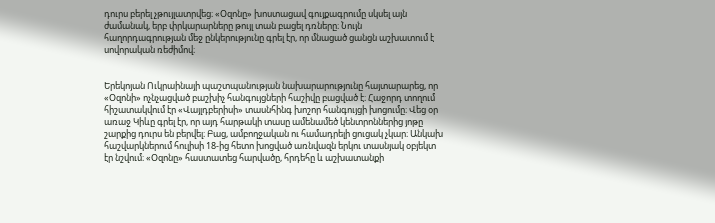դուրս բերել չթույլատրվեց։ «Օզոնը» խոստացավ գույքագրումը սկսել այն ժամանակ, երբ փրկարարները թույլ տան բացել դռները։ Նույն հաղորդագրության մեջ ընկերությունը գրել էր, որ մնացած ցանցն աշխատում է սովորական ռեժիմով։


Երեկոյան Ուկրաինայի պաշտպանության նախարարությունը հայտարարեց, որ «Օզոնի» ոչնչացված բաշխիչ հանգույցների հաշիվը բացված է։ Հաջորդ տողում հիշատակվում էր «Վայլդբերիսի» տասնհինգ խոշոր հանգույցի խոցումը։ Վեց օր առաջ Կիևը գրել էր, որ այդ հարթակի տասը ամենամեծ կենտրոններից յոթը շարքից դուրս են բերվել։ Բաց, ամբողջական ու համադրելի ցուցակ չկար։ Անկախ հաշվարկներում հուլիսի 18-ից հետո խոցված առնվազն երկու տասնյակ օբյեկտ էր նշվում։ «Օզոնը» հաստատեց հարվածը, հրդեհը և աշխատանքի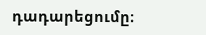դադարեցումը։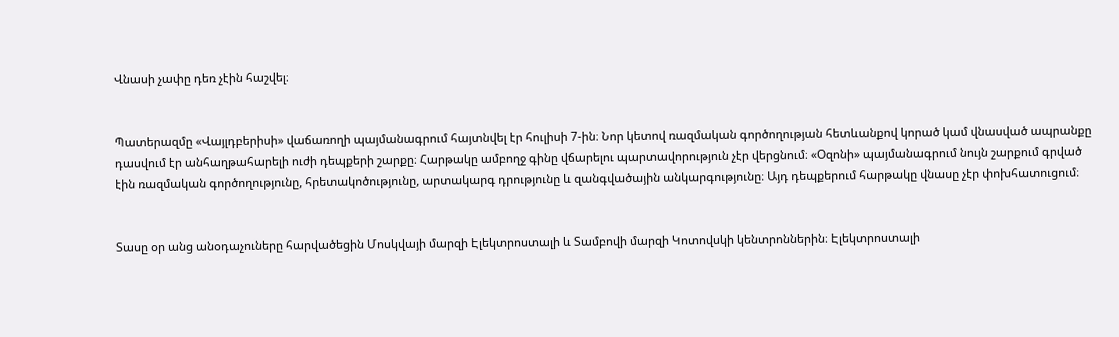Վնասի չափը դեռ չէին հաշվել։


Պատերազմը «Վայլդբերիսի» վաճառողի պայմանագրում հայտնվել էր հուլիսի 7-ին։ Նոր կետով ռազմական գործողության հետևանքով կորած կամ վնասված ապրանքը դասվում էր անհաղթահարելի ուժի դեպքերի շարքը։ Հարթակը ամբողջ գինը վճարելու պարտավորություն չէր վերցնում։ «Օզոնի» պայմանագրում նույն շարքում գրված էին ռազմական գործողությունը, հրետակոծությունը, արտակարգ դրությունը և զանգվածային անկարգությունը։ Այդ դեպքերում հարթակը վնասը չէր փոխհատուցում։


Տասը օր անց անօդաչուները հարվածեցին Մոսկվայի մարզի Էլեկտրոստալի և Տամբովի մարզի Կոտովսկի կենտրոններին։ Էլեկտրոստալի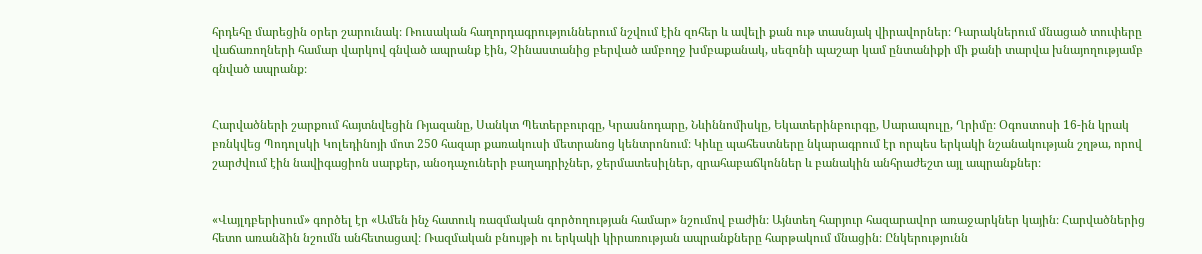հրդեհը մարեցին օրեր շարունակ։ Ռուսական հաղորդագրություններում նշվում էին զոհեր և ավելի քան ութ տասնյակ վիրավորներ։ Դարակներում մնացած տուփերը վաճառողների համար վարկով գնված ապրանք էին, Չինաստանից բերված ամբողջ խմբաքանակ, սեզոնի պաշար կամ ընտանիքի մի քանի տարվա խնայողությամբ գնված ապրանք։


Հարվածների շարքում հայտնվեցին Ռյազանը, Սանկտ Պետերբուրգը, Կրասնոդարը, Նևիննոմիսկը, Եկատերինբուրգը, Սարապուլը, Ղրիմը։ Օգոստոսի 16-ին կրակ բռնկվեց Պոդոլսկի Կոլեդինոյի մոտ 250 հազար քառակուսի մետրանոց կենտրոնում։ Կիևը պահեստները նկարագրում էր որպես երկակի նշանակության շղթա, որով շարժվում էին նավիգացիոն սարքեր, անօդաչուների բաղադրիչներ, ջերմատեսիլներ, զրահաբաճկոններ և բանակին անհրաժեշտ այլ ապրանքներ։


«Վայլդբերիսում» գործել էր «Ամեն ինչ հատուկ ռազմական գործողության համար» նշումով բաժին։ Այնտեղ հարյուր հազարավոր առաջարկներ կային։ Հարվածներից հետո առանձին նշումն անհետացավ։ Ռազմական բնույթի ու երկակի կիրառության ապրանքները հարթակում մնացին։ Ընկերությունն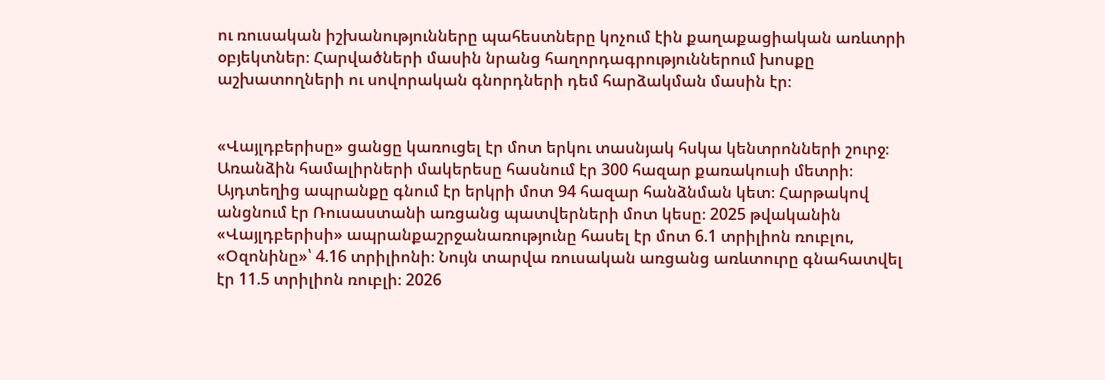ու ռուսական իշխանությունները պահեստները կոչում էին քաղաքացիական առևտրի օբյեկտներ։ Հարվածների մասին նրանց հաղորդագրություններում խոսքը աշխատողների ու սովորական գնորդների դեմ հարձակման մասին էր։


«Վայլդբերիսը» ցանցը կառուցել էր մոտ երկու տասնյակ հսկա կենտրոնների շուրջ։ Առանձին համալիրների մակերեսը հասնում էր 300 հազար քառակուսի մետրի։ Այդտեղից ապրանքը գնում էր երկրի մոտ 94 հազար հանձնման կետ։ Հարթակով անցնում էր Ռուսաստանի առցանց պատվերների մոտ կեսը։ 2025 թվականին «Վայլդբերիսի» ապրանքաշրջանառությունը հասել էր մոտ 6.1 տրիլիոն ռուբլու, «Օզոնինը»՝ 4.16 տրիլիոնի։ Նույն տարվա ռուսական առցանց առևտուրը գնահատվել էր 11.5 տրիլիոն ռուբլի։ 2026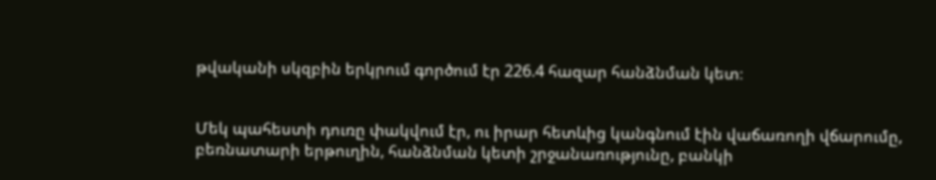թվականի սկզբին երկրում գործում էր 226.4 հազար հանձնման կետ։


Մեկ պահեստի դուռը փակվում էր, ու իրար հետևից կանգնում էին վաճառողի վճարումը, բեռնատարի երթուղին, հանձնման կետի շրջանառությունը, բանկի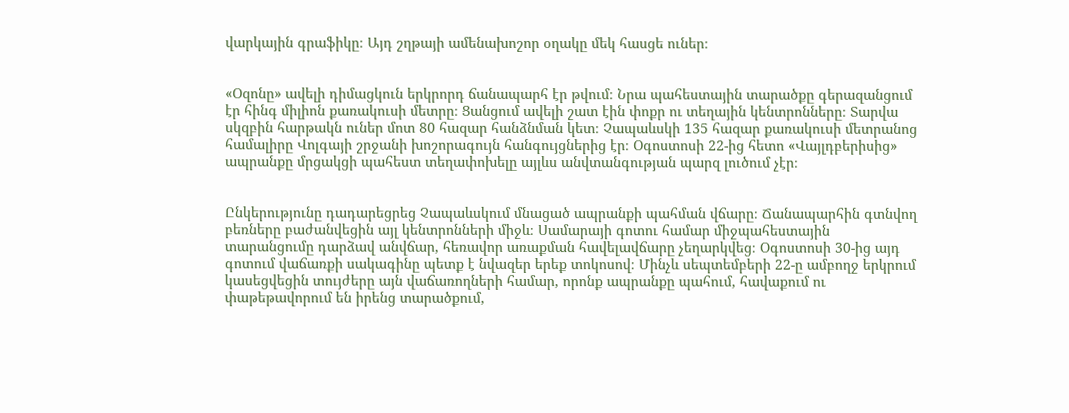վարկային գրաֆիկը։ Այդ շղթայի ամենախոշոր օղակը մեկ հասցե ուներ։


«Օզոնը» ավելի դիմացկուն երկրորդ ճանապարհ էր թվում։ Նրա պահեստային տարածքը գերազանցում էր հինգ միլիոն քառակուսի մետրը։ Ցանցում ավելի շատ էին փոքր ու տեղային կենտրոնները։ Տարվա սկզբին հարթակն ուներ մոտ 80 հազար հանձնման կետ։ Չապաևսկի 135 հազար քառակուսի մետրանոց համալիրը Վոլգայի շրջանի խոշորագույն հանգույցներից էր։ Օգոստոսի 22-ից հետո «Վայլդբերիսից» ապրանքը մրցակցի պահեստ տեղափոխելը այլևս անվտանգության պարզ լուծում չէր։


Ընկերությունը դադարեցրեց Չապաևսկում մնացած ապրանքի պահման վճարը։ Ճանապարհին գտնվող բեռները բաժանվեցին այլ կենտրոնների միջև։ Սամարայի գոտու համար միջպահեստային տարանցումը դարձավ անվճար, հեռավոր առաքման հավելավճարը չեղարկվեց։ Օգոստոսի 30-ից այդ գոտում վաճառքի սակագինը պետք է նվազեր երեք տոկոսով։ Մինչև սեպտեմբերի 22-ը ամբողջ երկրում կասեցվեցին տույժերը այն վաճառողների համար, որոնք ապրանքը պահում, հավաքում ու փաթեթավորում են իրենց տարածքում,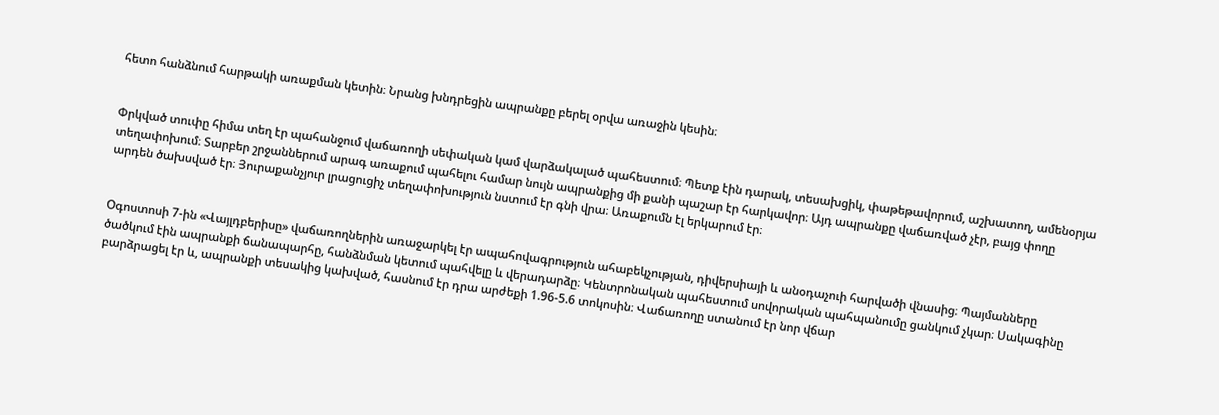հետո հանձնում հարթակի առաքման կետին։ Նրանց խնդրեցին ապրանքը բերել օրվա առաջին կեսին։


Փրկված տուփը հիմա տեղ էր պահանջում վաճառողի սեփական կամ վարձակալած պահեստում։ Պետք էին դարակ, տեսախցիկ, փաթեթավորում, աշխատող, ամենօրյա տեղափոխում։ Տարբեր շրջաններում արագ առաքում պահելու համար նույն ապրանքից մի քանի պաշար էր հարկավոր։ Այդ ապրանքը վաճառված չէր, բայց փողը արդեն ծախսված էր։ Յուրաքանչյուր լրացուցիչ տեղափոխություն նստում էր գնի վրա։ Առաքումն էլ երկարում էր։


Օգոստոսի 7-ին «Վայլդբերիսը» վաճառողներին առաջարկել էր ապահովագրություն ահաբեկչության, դիվերսիայի և անօդաչուի հարվածի վնասից։ Պայմանները ծածկում էին ապրանքի ճանապարհը, հանձնման կետում պահվելը և վերադարձը։ Կենտրոնական պահեստում սովորական պահպանումը ցանկում չկար։ Սակագինը բարձրացել էր և, ապրանքի տեսակից կախված, հասնում էր դրա արժեքի 1.96-5.6 տոկոսին։ Վաճառողը ստանում էր նոր վճար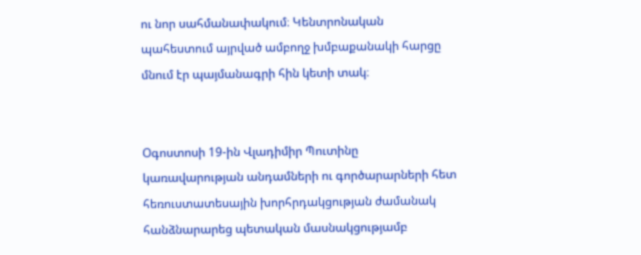ու նոր սահմանափակում։ Կենտրոնական պահեստում այրված ամբողջ խմբաքանակի հարցը մնում էր պայմանագրի հին կետի տակ։


Օգոստոսի 19-ին Վլադիմիր Պուտինը կառավարության անդամների ու գործարարների հետ հեռուստատեսային խորհրդակցության ժամանակ հանձնարարեց պետական մասնակցությամբ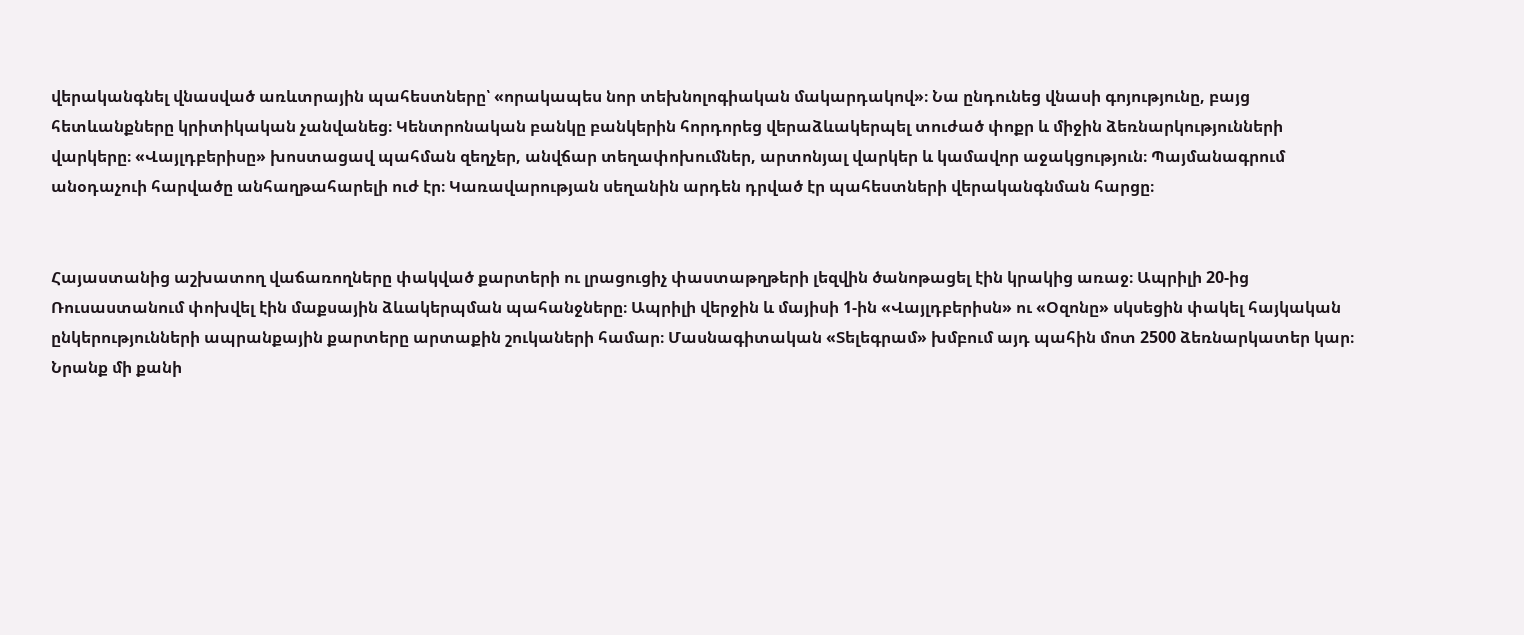վերականգնել վնասված առևտրային պահեստները՝ «որակապես նոր տեխնոլոգիական մակարդակով»։ Նա ընդունեց վնասի գոյությունը, բայց հետևանքները կրիտիկական չանվանեց։ Կենտրոնական բանկը բանկերին հորդորեց վերաձևակերպել տուժած փոքր և միջին ձեռնարկությունների վարկերը։ «Վայլդբերիսը» խոստացավ պահման զեղչեր, անվճար տեղափոխումներ, արտոնյալ վարկեր և կամավոր աջակցություն։ Պայմանագրում անօդաչուի հարվածը անհաղթահարելի ուժ էր։ Կառավարության սեղանին արդեն դրված էր պահեստների վերականգնման հարցը։


Հայաստանից աշխատող վաճառողները փակված քարտերի ու լրացուցիչ փաստաթղթերի լեզվին ծանոթացել էին կրակից առաջ։ Ապրիլի 20-ից Ռուսաստանում փոխվել էին մաքսային ձևակերպման պահանջները։ Ապրիլի վերջին և մայիսի 1-ին «Վայլդբերիսն» ու «Օզոնը» սկսեցին փակել հայկական ընկերությունների ապրանքային քարտերը արտաքին շուկաների համար։ Մասնագիտական «Տելեգրամ» խմբում այդ պահին մոտ 2500 ձեռնարկատեր կար։ Նրանք մի քանի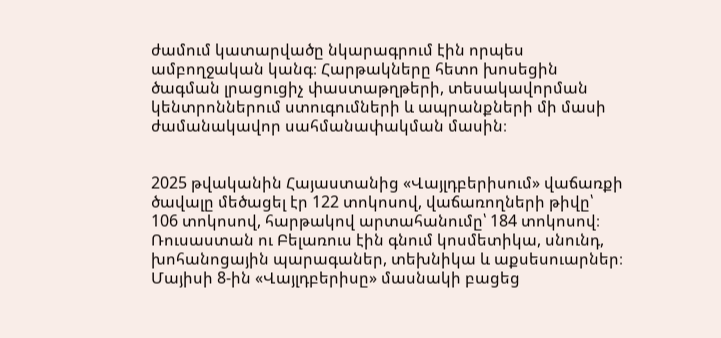ժամում կատարվածը նկարագրում էին որպես ամբողջական կանգ։ Հարթակները հետո խոսեցին ծագման լրացուցիչ փաստաթղթերի, տեսակավորման կենտրոններում ստուգումների և ապրանքների մի մասի ժամանակավոր սահմանափակման մասին։


2025 թվականին Հայաստանից «Վայլդբերիսում» վաճառքի ծավալը մեծացել էր 122 տոկոսով, վաճառողների թիվը՝ 106 տոկոսով, հարթակով արտահանումը՝ 184 տոկոսով։ Ռուսաստան ու Բելառուս էին գնում կոսմետիկա, սնունդ, խոհանոցային պարագաներ, տեխնիկա և աքսեսուարներ։ Մայիսի 8-ին «Վայլդբերիսը» մասնակի բացեց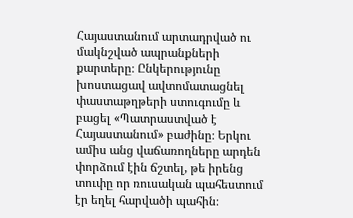Հայաստանում արտադրված ու մակնշված ապրանքների քարտերը։ Ընկերությունը խոստացավ ավտոմատացնել փաստաթղթերի ստուգումը և բացել «Պատրաստված է Հայաստանում» բաժինը։ Երկու ամիս անց վաճառողները արդեն փորձում էին ճշտել, թե իրենց տուփը որ ռուսական պահեստում էր եղել հարվածի պահին։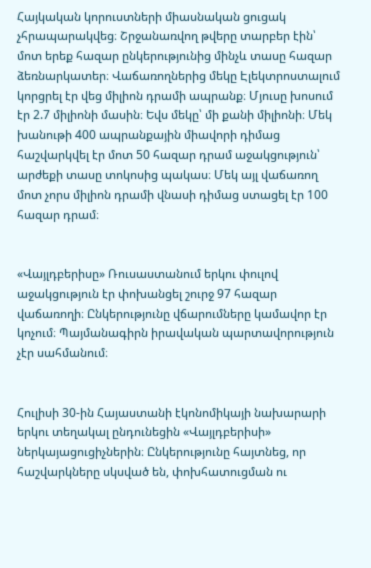Հայկական կորուստների միասնական ցուցակ չհրապարակվեց։ Շրջանառվող թվերը տարբեր էին՝ մոտ երեք հազար ընկերությունից մինչև տասը հազար ձեռնարկատեր։ Վաճառողներից մեկը Էլեկտրոստալում կորցրել էր վեց միլիոն դրամի ապրանք։ Մյուսը խոսում էր 2.7 միլիոնի մասին։ Եվս մեկը՝ մի քանի միլիոնի։ Մեկ խանութի 400 ապրանքային միավորի դիմաց հաշվարկվել էր մոտ 50 հազար դրամ աջակցություն՝ արժեքի տասը տոկոսից պակաս։ Մեկ այլ վաճառող մոտ չորս միլիոն դրամի վնասի դիմաց ստացել էր 100 հազար դրամ։


«Վայլդբերիսը» Ռուսաստանում երկու փուլով աջակցություն էր փոխանցել շուրջ 97 հազար վաճառողի։ Ընկերությունը վճարումները կամավոր էր կոչում։ Պայմանագիրն իրավական պարտավորություն չէր սահմանում։


Հուլիսի 30-ին Հայաստանի էկոնոմիկայի նախարարի երկու տեղակալ ընդունեցին «Վայլդբերիսի» ներկայացուցիչներին։ Ընկերությունը հայտնեց, որ հաշվարկները սկսված են, փոխհատուցման ու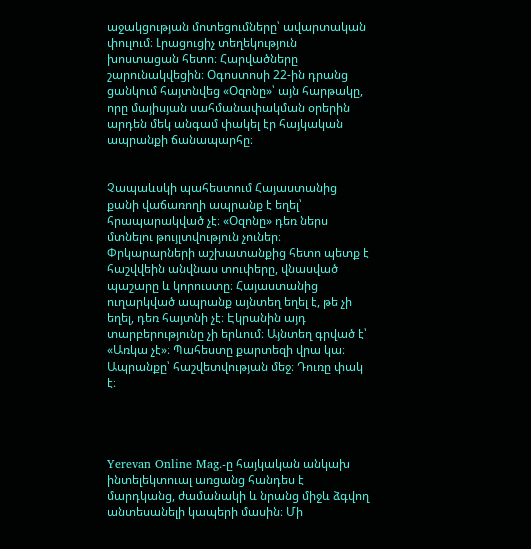աջակցության մոտեցումները՝ ավարտական փուլում։ Լրացուցիչ տեղեկություն խոստացան հետո։ Հարվածները շարունակվեցին։ Օգոստոսի 22-ին դրանց ցանկում հայտնվեց «Օզոնը»՝ այն հարթակը, որը մայիսյան սահմանափակման օրերին արդեն մեկ անգամ փակել էր հայկական ապրանքի ճանապարհը։


Չապաևսկի պահեստում Հայաստանից քանի վաճառողի ապրանք է եղել՝ հրապարակված չէ։ «Օզոնը» դեռ ներս մտնելու թույլտվություն չուներ։ Փրկարարների աշխատանքից հետո պետք է հաշվվեին անվնաս տուփերը, վնասված պաշարը և կորուստը։ Հայաստանից ուղարկված ապրանք այնտեղ եղել է, թե չի եղել, դեռ հայտնի չէ։ Էկրանին այդ տարբերությունը չի երևում։ Այնտեղ գրված է՝ «Առկա չէ»։ Պահեստը քարտեզի վրա կա։ Ապրանքը՝ հաշվետվության մեջ։ Դուռը փակ է։




Yerevan Online Mag.-ը հայկական անկախ ինտելեկտուալ առցանց հանդես է մարդկանց, ժամանակի և նրանց միջև ձգվող անտեսանելի կապերի մասին։ Մի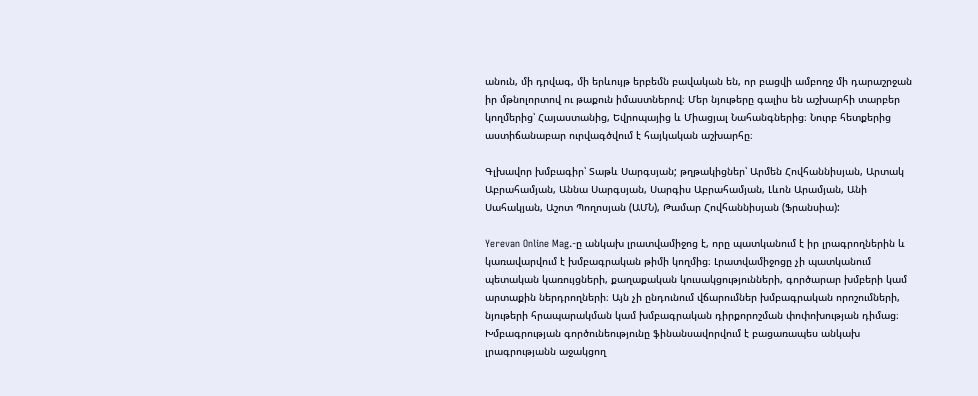անուն, մի դրվագ, մի երևույթ երբեմն բավական են, որ բացվի ամբողջ մի դարաշրջան իր մթնոլորտով ու թաքուն իմաստներով։ Մեր նյութերը գալիս են աշխարհի տարբեր կողմերից՝ Հայաստանից, Եվրոպայից և Միացյալ Նահանգներից։ Նուրբ հետքերից աստիճանաբար ուրվագծվում է հայկական աշխարհը։

Գլխավոր խմբագիր՝ Տաթև Սարգսյան; թղթակիցներ՝ Արմեն Հովհաննիսյան, Արտակ Աբրահամյան, Աննա Սարգսյան, Սարգիս Աբրահամյան, Լևոն Արամյան, Անի Սահակյան, Աշոտ Պողոսյան (ԱՄՆ), Թամար Հովհաննիսյան (Ֆրանսիա):

Yerevan Online Mag.-ը անկախ լրատվամիջոց է, որը պատկանում է իր լրագրողներին և կառավարվում է խմբագրական թիմի կողմից։ Լրատվամիջոցը չի պատկանում պետական կառույցների, քաղաքական կուսակցությունների, գործարար խմբերի կամ արտաքին ներդրողների։ Այն չի ընդունում վճարումներ խմբագրական որոշումների, նյութերի հրապարակման կամ խմբագրական դիրքորոշման փոփոխության դիմաց։ Խմբագրության գործունեությունը ֆինանսավորվում է բացառապես անկախ լրագրությանն աջակցող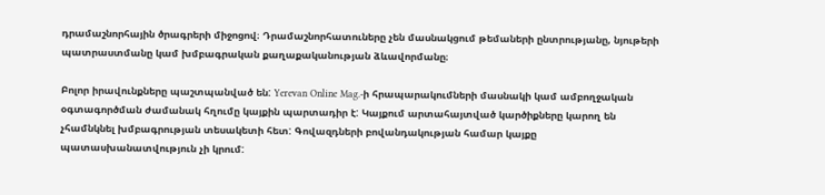դրամաշնորհային ծրագրերի միջոցով։ Դրամաշնորհատուները չեն մասնակցում թեմաների ընտրությանը, նյութերի պատրաստմանը կամ խմբագրական քաղաքականության ձևավորմանը։

Բոլոր իրավունքները պաշտպանված են: Yerevan Online Mag.-ի հրապարակումների մասնակի կամ ամբողջական օգտագործման ժամանակ հղումը կայքին պարտադիր է: Կայքում արտահայտված կարծիքները կարող են չհամնկնել խմբագրության տեսակետի հետ: Գովազդների բովանդակության համար կայքը պատասխանատվություն չի կրում: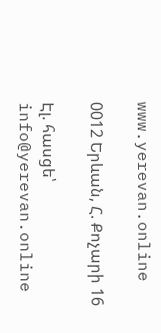www.yerevan.online

0012 Երևան, Հ. Քոչարի 16

Էլ. հասցե՝ info@yerevan.online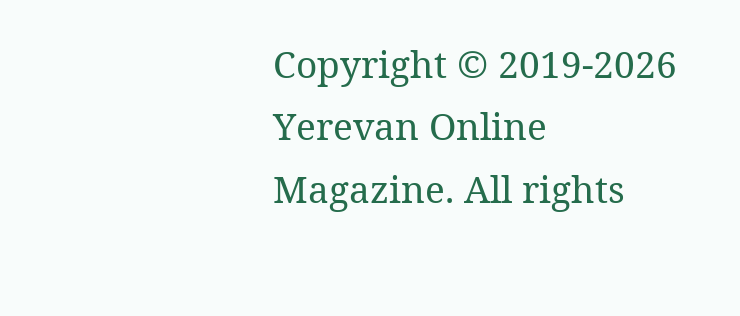Copyright © 2019-2026 Yerevan Online Magazine. All rights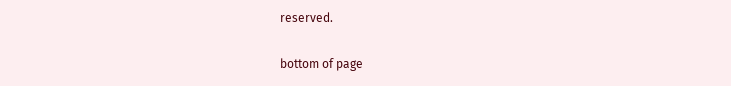reserved.

bottom of page